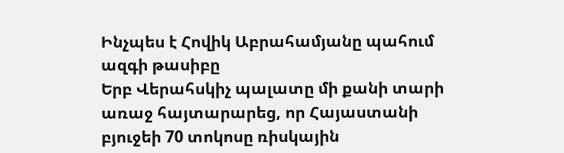Ինչպես է Հովիկ Աբրահամյանը պահում ազգի թասիբը
Երբ Վերահսկիչ պալատը մի քանի տարի առաջ հայտարարեց, որ Հայաստանի բյուջեի 70 տոկոսը ռիսկային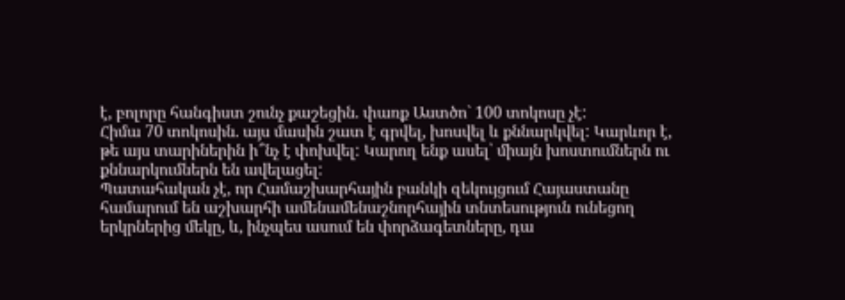է, բոլորը հանգիստ շունչ քաշեցին. փառք Աստծո` 100 տոկոսը չէ:
Հիմա 70 տոկոսին. այս մասին շատ է գրվել, խոսվել և քննարկվել: Կարևոր է, թե այս տարիներին ի՞նչ է փոխվել: Կարող ենք ասել՝ միայն խոստումներն ու քննարկումներն են ավելացել:
Պատահական չէ, որ Համաշխարհային բանկի զեկույցում Հայաստանը համարում են աշխարհի ամենամենաշնորհային տնտեսություն ունեցող երկրներից մեկը, և, ինչպես ասում են փորձագետները, դա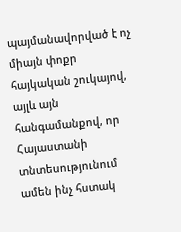պայմանավորված է ոչ միայն փոքր հայկական շուկայով, այլև այն հանգամանքով, որ Հայաստանի տնտեսությունում ամեն ինչ հստակ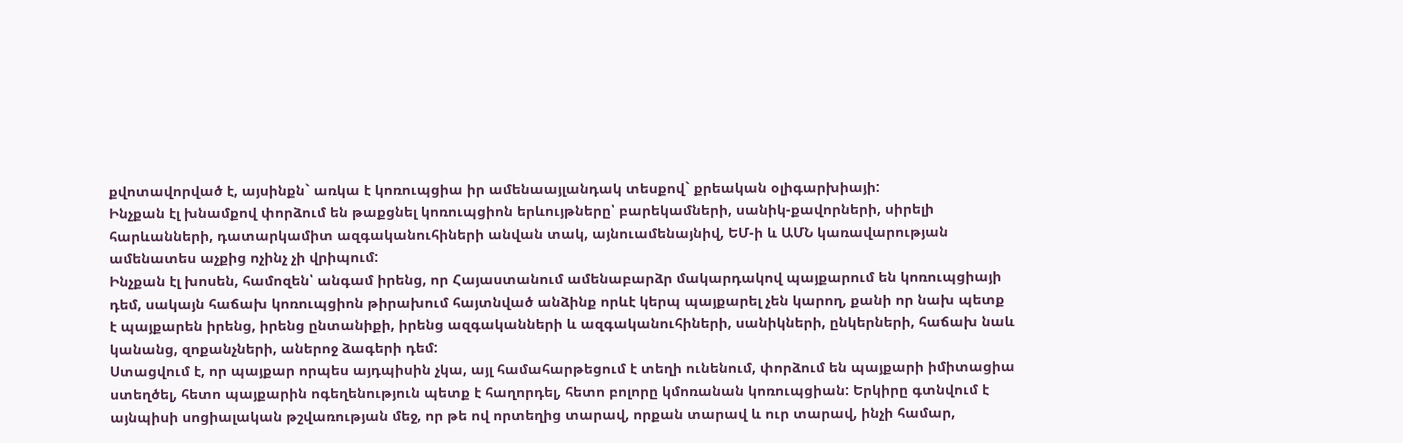քվոտավորված է, այսինքն` առկա է կոռուպցիա իր ամենաայլանդակ տեսքով` քրեական օլիգարխիայի:
Ինչքան էլ խնամքով փորձում են թաքցնել կոռուպցիոն երևույթները՝ բարեկամների, սանիկ-քավորների, սիրելի հարևանների, դատարկամիտ ազգականուհիների անվան տակ, այնուամենայնիվ, ԵՄ-ի և ԱՄՆ կառավարության ամենատես աչքից ոչինչ չի վրիպում:
Ինչքան էլ խոսեն, համոզեն՝ անգամ իրենց, որ Հայաստանում ամենաբարձր մակարդակով պայքարում են կոռուպցիայի դեմ, սակայն հաճախ կոռուպցիոն թիրախում հայտնված անձինք որևէ կերպ պայքարել չեն կարող, քանի որ նախ պետք է պայքարեն իրենց, իրենց ընտանիքի, իրենց ազգականների և ազգականուհիների, սանիկների, ընկերների, հաճախ նաև կանանց, զոքանչների, աներոջ ձագերի դեմ:
Ստացվում է, որ պայքար որպես այդպիսին չկա, այլ համահարթեցում է տեղի ունենում, փորձում են պայքարի իմիտացիա ստեղծել, հետո պայքարին ոգեղենություն պետք է հաղորդել, հետո բոլորը կմոռանան կոռուպցիան: Երկիրը գտնվում է այնպիսի սոցիալական թշվառության մեջ, որ թե ով որտեղից տարավ, որքան տարավ և ուր տարավ, ինչի համար,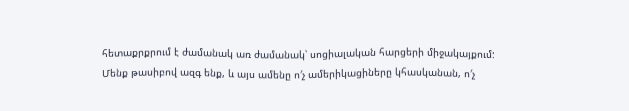հետաքրքրում է ժամանակ առ ժամանակ՝ սոցիալական հարցերի միջակայքում:
Մենք թասիբով ազգ ենք, և այս ամենը ո′չ ամերիկացիները կհասկանան, ո′չ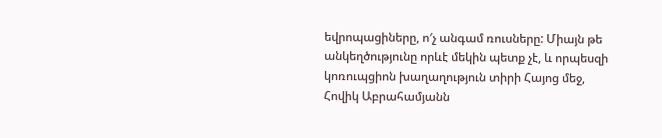եվրոպացիները, ո′չ անգամ ռուսները: Միայն թե անկեղծությունը որևէ մեկին պետք չէ, և որպեսզի կոռուպցիոն խաղաղություն տիրի Հայոց մեջ, Հովիկ Աբրահամյանն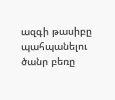ազգի թասիբը պահպանելու ծանր բեռը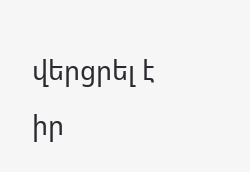վերցրել է իր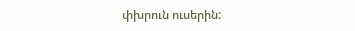փխրուն ուսերին: